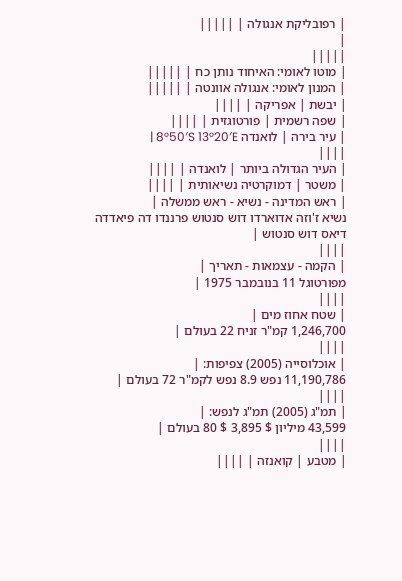| רפובליקת אנגולה | |||||
|
|||||
| מוטו לאומי: האיחוד נותן כח | |||||
| המנון לאומי: אנגולה אוונטה | |||||
| יבשת | אפריקה | ||||
| שפה רשמית | פורטוגזית | ||||
| עיר בירה | לואנדה 8°50′S 13°20′E |
||||
| העיר הגדולה ביותר | לואנדה | ||||
| משטר | דמוקרטיה נשיאותית | ||||
| ראש המדינה - נשיא - ראש ממשלה |
נשיא ז'וזה אדוארדו דוש סנטוש פרננדו דה פיאדדה דיאס דוש סנטוש |
||||
| הקמה - עצמאות - תאריך |
מפורטוגל 11 בנובמבר 1975 |
||||
| שטח אחוז מים |
1,246,700 קמ"ר זניח 22 בעולם |
||||
| אוכלוסייה (2005) צפיפות: |
11,190,786 נפש 8.9 נפש לקמ"ר 72 בעולם |
||||
| תמ"ג (2005) תמ"ג לנפש: |
43,599 מיליון $ 3,895 $ 80 בעולם |
||||
| מטבע | קואנזה | ||||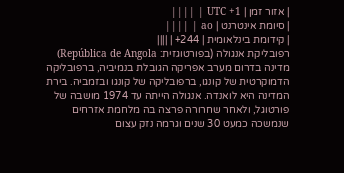| אזור זמן | UTC +1 | ||||
| סיומת אינטרנט | ao | ||||
| קידומת בינלאומית | 244+ | ||||
רפובליקת אנגולה (בפורטוגזית: República de Angola) מדינה בדרום מערב אפריקה הגובלת בנמיביה, ברפובליקה הדמוקרטית של קונגו, ברפובליקה של קונגו ובזמביה. בירת המדינה היא לואנדה. אנגולה הייתה עד 1974 מושבה של פורטוגל, ולאחר שחרורה פרצה בה מלחמת אזרחים שנמשכה כמעט 30 שנים וגרמה נזק עצום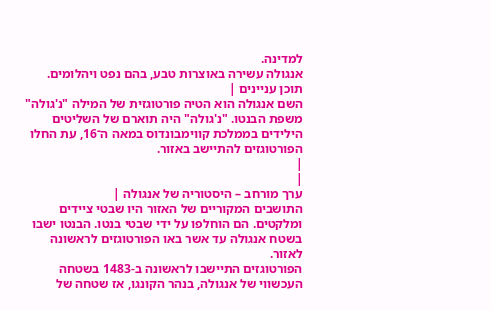למדינה.
אנגולה עשירה באוצרות טבע, בהם נפט ויהלומים.
תוכן עניינים |
השם אנגולה הוא הטיה פורטוגזית של המילה "נ'גולה" משפת הבנטו. "נ'גולה" היה תוארם של השליטים הילידים בממלכת קווימבונדוס במאה ה־16, עת החלו הפורטוגזים להתיישב באזור.
|
|
ערך מורחב – היסטוריה של אנגולה |
התושבים המקוריים של האזור היו שבטי ציידים ומלקטים. הם הוחלפו על ידי שבטי בנטו. הבנטו ישבו בשטח אנגולה עד אשר באו הפורטוגזים לראשונה לאזור.
הפורטוגזים התיישבו לראשונה ב-1483 בשטחה העכשווי של אנגולה, בנהר הקונגו, אז שטחה של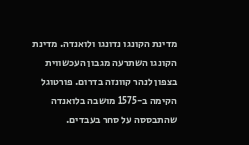מדינת הקונגו נדונגו ולואנדה. מדינת הקונגו השתרעה מגבון העכשווית בצפון לנהר קוונזה בדרום. פורטוגל הקימה ב-1575 מושבה בלואנדה שהתבססה על סחר בעבדים.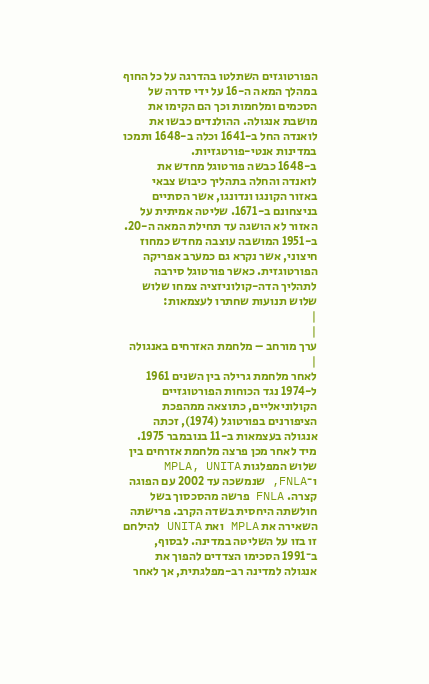הפורטוגזים השתלטו בהדרגה על כל החוף במהלך המאה ה-16 על ידי סדרה של הסכמים ומלחמות וכך הם הקימו את מושבת אנגולה. ההולנדים כבשו את לואנדה החל ב-1641 וכלה ב-1648 ותמכו במדינות אנטי-פורטגזיות.
ב-1648 כבשה פורטוגל מחדש את לואנדה והחלה בתהליך כיבוש צבאי באזור הקונגו ונדונגו, אשר הסתיים בניצחונם ב-1671. שליטה אמיתית על האזור לא הושגה עד תחילת המאה ה-20. ב-1951 המושבה עוצבה מחדש כמחוז חיצוני, אשר נקרא גם כמערב אפריקה הפורטוגזית. כאשר פורטוגל סירבה לתהליך הדה-קולוניזציה צמחו שלוש שלוש תנועות שחתרו לעצמאות:
|
|
ערך מורחב – מלחמת האזרחים באנגולה |
לאחר מלחמת גרילה בין השנים 1961 ל-1974 נגד הכוחות הפורטוגזיים הקולוניאליים, כתוצאה ממהפכת הציפורנים בפורטוגל (1974), זכתה אנגולה בעצמאות ב-11 בנובמבר 1975. מיד לאחר מכן פרצה מלחמת אזרחים בין שלוש המפלגות MPLA, UNITA ו־FNLA, שנמשכה עד 2002 עם הפוגה קצרה. FNLA פרשה מהסכסוך בשל חולשתה היחסית בשדה הקרב. פרישתה השאירה את MPLA ואת UNITA להילחם זו בזו על השליטה במדינה. לבסוף, ב־1991 הסכימו הצדדים להפוך את אנגולה למדינה רב-מפלגתית, אך לאחר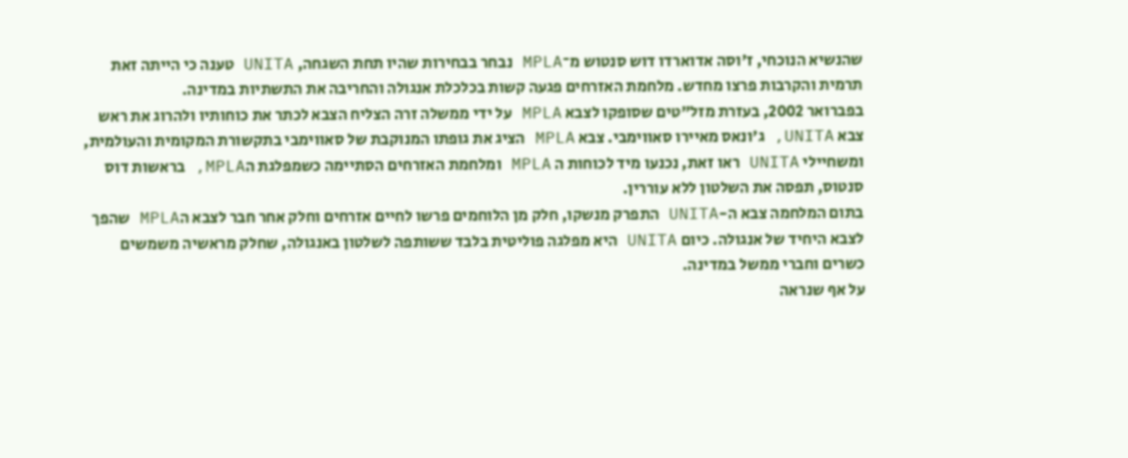שהנשיא הנוכחי, ז'וסה אדוארדו דוש סנטוש מ־MPLA נבחר בבחירות שהיו תחת השגחה, UNITA טענה כי הייתה זאת תרמית והקרבות פרצו מחדש. מלחמת האזרחים פגעה קשות בכלכלת אנגולה והחריבה את התשתיות במדינה.
בפברואר 2002, בעזרת מזל"טים שסופקו לצבא MPLA על ידי ממשלה זרה הצליח הצבא לכתר את כוחותיו ולהרוג את ראש צבא UNITA, ג'ונאס מאיירו סאווימבי. צבא MPLA הציג את גופתו המנוקבת של סאווימבי בתקשורת המקומית והעולמית, ומשחיילי UNITA ראו זאת, נכנעו מיד לכוחות ה MPLA ומלחמת האזרחים הסתיימה כשמפלגת הMPLA, בראשות דוס סנטוס, תפסה את השלטון ללא עוררין.
בתום המלחמה צבא ה-UNITA התפרק מנשקו, חלק מן הלוחמים פרשו לחיים אזרחים וחלק אחר חבר לצבא הMPLA שהפך לצבא היחיד של אנגולה. כיום UNITA היא מפלגה פוליטית בלבד ששותפה לשלטון באנגולה, שחלק מראשיה משמשים כשרים וחברי ממשל במדינה.
על אף שנראה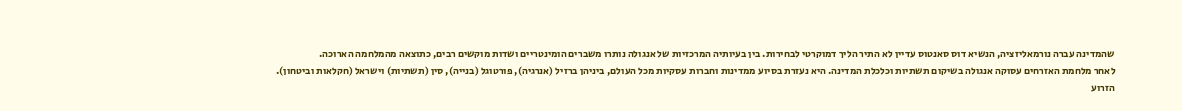שהמדינה עברה נורמאליזציה, הנשיא דוס סאנטוס עדיין לא התיר הליך דמוקרטי לבחירות. בין בעיותיה המרכזיות של אנגולה נותרו משברים הומינטריים ושדות מוקשים רבים, כתוצאה מהמלחמה הארוכה.
לאחר מלחמת האזרחים עסוקה אנגולה בשיקום תשתיות וכלכלת המדינה. היא נעזרת בסיוע ממדינות וחברות עסקיות מכל העולם, ביניהן ברזיל (אנרגיה), פורטוגל (בנייה), סין (תשתיות) וישראל (חקלאות וביטחון).
הזרוע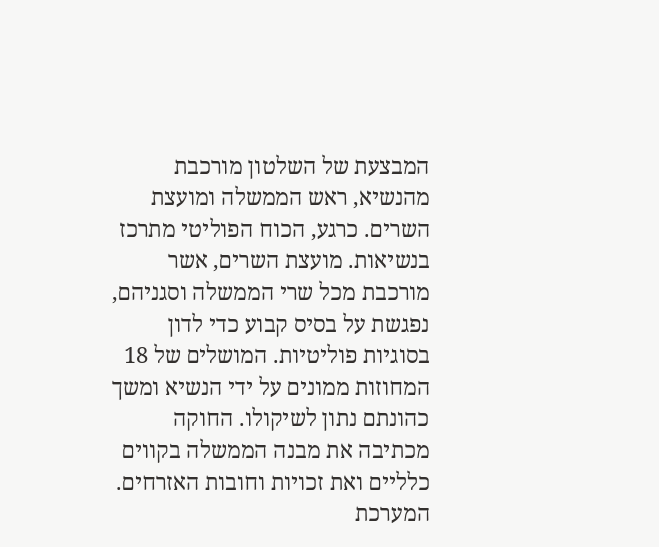המבצעת של השלטון מורכבת מהנשיא, ראש הממשלה ומועצת השרים. כרגע, הכוח הפוליטי מתרכז בנשיאות. מועצת השרים, אשר מורכבת מכל שרי הממשלה וסגניהם, נפגשת על בסיס קבוע כדי לדון בסוגיות פוליטיות. המושלים של 18 המחוזות ממונים על ידי הנשיא ומשך כהונתם נתון לשיקולו. החוקה מכתיבה את מבנה הממשלה בקווים כלליים ואת זכויות וחובות האזרחים. המערכת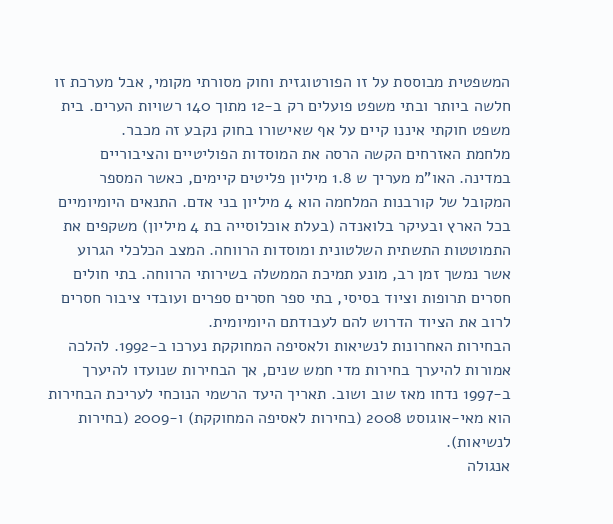המשפטית מבוססת על זו הפורטוגזית וחוק מסורתי מקומי, אבל מערכת זו חלשה ביותר ובתי משפט פועלים רק ב-12 מתוך 140 רשויות הערים. בית משפט חוקתי איננו קיים על אף שאישורו בחוק נקבע זה מכבר.
מלחמת האזרחים הקשה הרסה את המוסדות הפוליטיים והציבוריים במדינה. האו"מ מעריך ש 1.8 מיליון פליטים קיימים, כאשר המספר המקובל של קורבנות המלחמה הוא 4 מיליון בני אדם. התנאים היומיומיים בכל הארץ ובעיקר בלואנדה (בעלת אוכלוסייה בת 4 מיליון) משקפים את התמוטטות התשתית השלטונית ומוסדות הרווחה. המצב הכלכלי הגרוע אשר נמשך זמן רב, מונע תמיכת הממשלה בשירותי הרווחה. בתי חולים חסרים תרופות וציוד בסיסי, בתי ספר חסרים ספרים ועובדי ציבור חסרים לרוב את הציוד הדרוש להם לעבודתם היומיומית.
הבחירות האחרונות לנשיאות ולאסיפה המחוקקת נערכו ב-1992. להלכה אמורות להיערך בחירות מדי חמש שנים, אך הבחירות שנועדו להיערך ב-1997 נדחו מאז שוב ושוב. תאריך היעד הרשמי הנוכחי לעריכת הבחירות הוא מאי-אוגוסט 2008 (בחירות לאסיפה המחוקקת) ו-2009 (בחירות לנשיאות).
אנגולה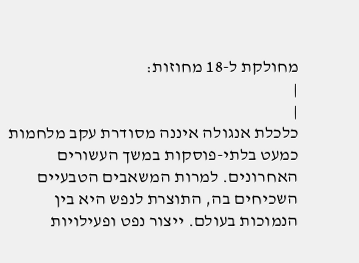מחולקת ל-18 מחוזות:
|
|
כלכלת אנגולה איננה מסודרת עקב מלחמות כמעט בלתי-פוסקות במשך העשורים האחרונים. למרות המשאבים הטבעיים השכיחים בה, התוצרת לנפש היא בין הנמוכות בעולם. ייצור נפט ופעילויות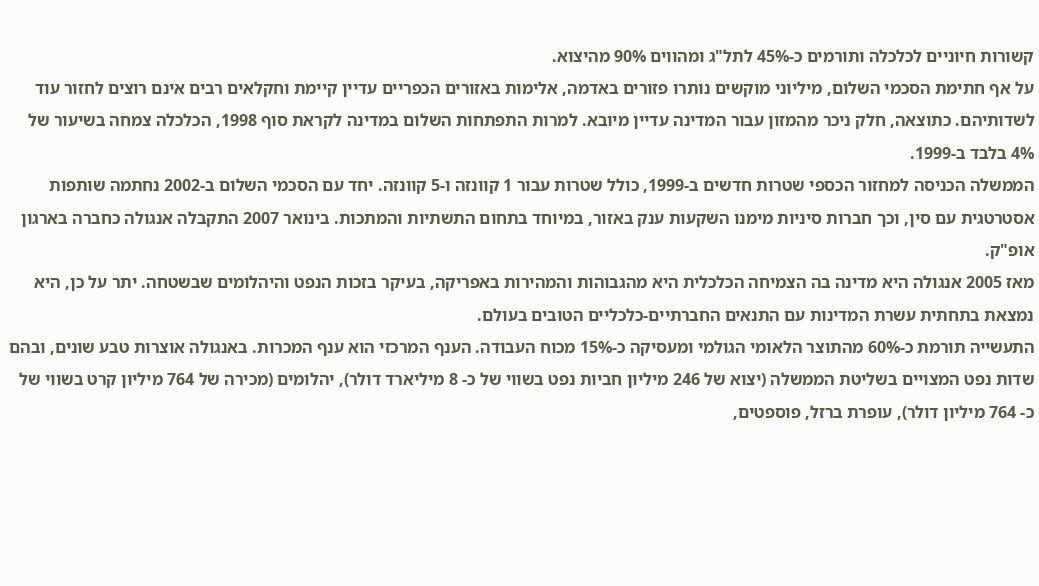קשורות חיוניים לכלכלה ותורמים כ-45% לתל"ג ומהווים 90% מהיצוא.
על אף חתימת הסכמי השלום, מיליוני מוקשים נותרו פזורים באדמה, אלימות באזורים הכפריים עדיין קיימת וחקלאים רבים אינם רוצים לחזור עוד לשדותיהם. כתוצאה, חלק ניכר מהמזון עבור המדינה עדיין מיובא. למרות התפתחות השלום במדינה לקראת סוף 1998, הכלכלה צמחה בשיעור של 4% בלבד ב-1999.
הממשלה הכניסה למחזור הכספי שטרות חדשים ב-1999, כולל שטרות עבור 1 קוונזה ו-5 קוונזה. יחד עם הסכמי השלום ב-2002 נחתמה שותפות אסטרטגית עם סין, וכך חברות סיניות מימנו השקעות ענק באזור, במיוחד בתחום התשתיות והמתכות. בינואר 2007 התקבלה אנגולה כחברה בארגון אופ"ק.
מאז 2005 אנגולה היא מדינה בה הצמיחה הכלכלית היא מהגבוהות והמהירות באפריקה, בעיקר בזכות הנפט והיהלומים שבשטחה. יתר על כן, היא נמצאת בתחתית עשרת המדינות עם התנאים החברתיים-כלכליים הטובים בעולם.
התעשייה תורמת כ-60% מהתוצר הלאומי הגולמי ומעסיקה כ-15% מכוח העבודה. הענף המרכזי הוא ענף המכרות. באנגולה אוצרות טבע שונים, ובהם שדות נפט המצויים בשליטת הממשלה (יצוא של 246 מיליון חביות נפט בשווי של כ- 8 מיליארד דולר), יהלומים (מכירה של 764 מיליון קרט בשווי של כ- 764 מיליון דולר), עופרת ברזל, פוספטים,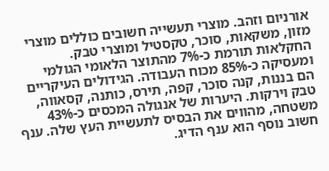אורניום וזהב. מוצרי תעשייה חשובים כוללים מוצרי מזון, משקאות, סוכר, טקסטיל ומוצרי טבק.
החקלאות תורמת כ-7% מהתוצר הלאומי הגולמי ומעסיקה כ-85% מכוח העבודה. הגידולים העיקריים הם בננות, קנה סוכר, קפה, תירס, כותנה, קסאווה, טבק וירקות. היערות של אנגולה המכסים כ-43% משטחה, מהווים את הבסיס לתעשיית העץ שלה. ענף חשוב נוסף הוא ענף הדיג.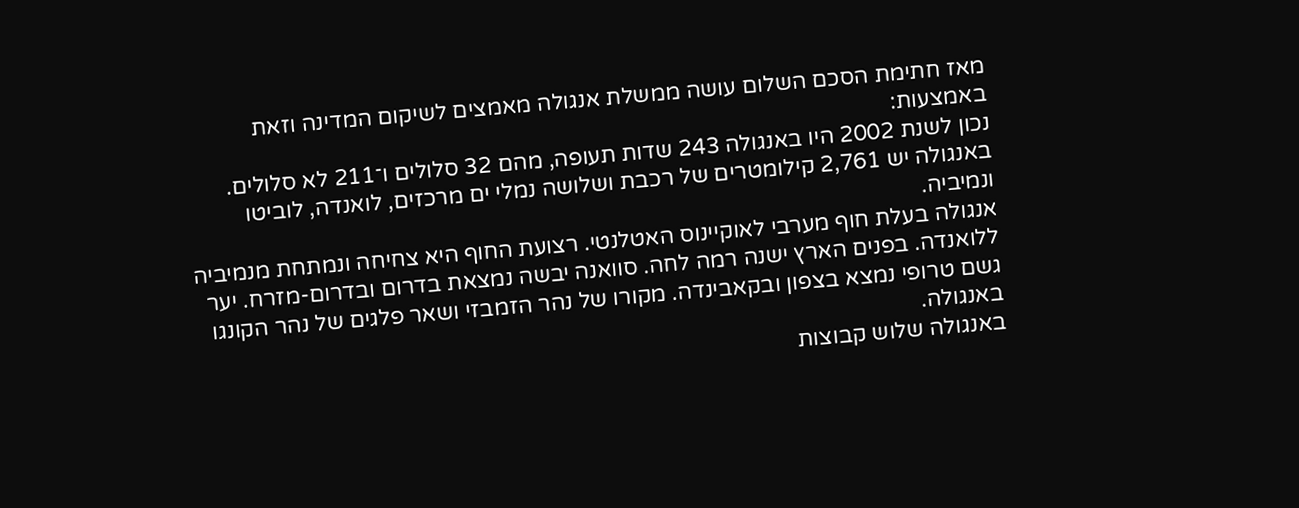מאז חתימת הסכם השלום עושה ממשלת אנגולה מאמצים לשיקום המדינה וזאת באמצעות:
נכון לשנת 2002 היו באנגולה 243 שדות תעופה, מהם 32 סלולים ו־211 לא סלולים. באנגולה יש 2,761 קילומטרים של רכבת ושלושה נמלי ים מרכזים, לואנדה, לוביטו ונמיביה.
אנגולה בעלת חוף מערבי לאוקיינוס האטלנטי. רצועת החוף היא צחיחה ונמתחת מנמיביה ללואנדה. בפנים הארץ ישנה רמה לחה. סוואנה יבשה נמצאת בדרום ובדרום-מזרח. יער גשם טרופי נמצא בצפון ובקאבינדה. מקורו של נהר הזמבזי ושאר פלגים של נהר הקונגו באנגולה.
באנגולה שלוש קבוצות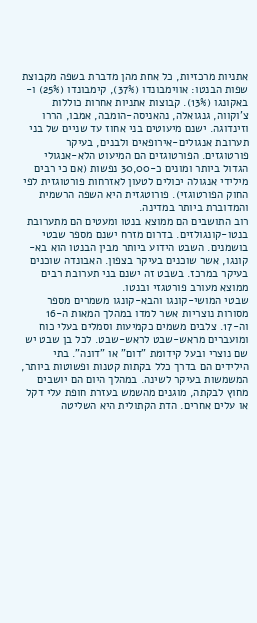אתניות מרכזיות, כל אחת מהן מדברת בשפה מקבוצת שפות הבנטו: אווימבונדו (37%), קימבונדו (25%) ו-באקונגו (13%). קבוצות אתניות אחרות כוללות צ'וקווה, גנגואלה, נהאניסה-הומבה, אמבו, הררו וזינדוגה. ישנם מיעוטים בני אחוז עד שניים של בני תערובת אנגולים-אירופאים ולבנים, בעיקר פורטוגזים. הפורטוגזים הם המיעוט הלא-אנגולי הגדול ביותר ומונים כ-30,00 נפשות (אם כי רבים מילידי אנגולה יכולים לטעון לאזרחות פורטוגזית לפי החוק הפורטוגזי). פורוטגזית היא השפה הרשמית והמדוברת ביותר במדינה.
רוב התושבים הם ממוצא בנטו ומעטים הם מתערובת בנטו-קונגולזים. בדרום מזרח ישנם מספר שבטי בושמנים. השבט הידוע ביותר מבין הבנטו הוא בא-קונגו, אשר שוכנים בעיקר בצפון. האבונדה שוכנים בעיקר במרכז. בשבט זה ישנם בני תערובת רבים ממוצא מעורב פורטגזי ובנטו.
שבטי המושי-קונגו והבא-קונגו משמרים מספר מסורות נוצריות אשר למדו במהלך המאות ה-16 וה-17. צלבים משמים כקמיעות וסמלים בעלי כוח ומועברים מראש-שבט לראש-שבט. לכל בן שבט יש שם נוצרי ובעל קידומת "דום" או "דונה". בתי הילידים הם בדרך כלל בקתות קטנות ופשוטות ביותר, המשמשות בעיקר לשינה. במהלך היום הם יושבים מחוץ לבקתה, מוגנים מהשמש בעזרת חופת עלי דקל או עלים אחרים. הדת הקתולית היא השליטה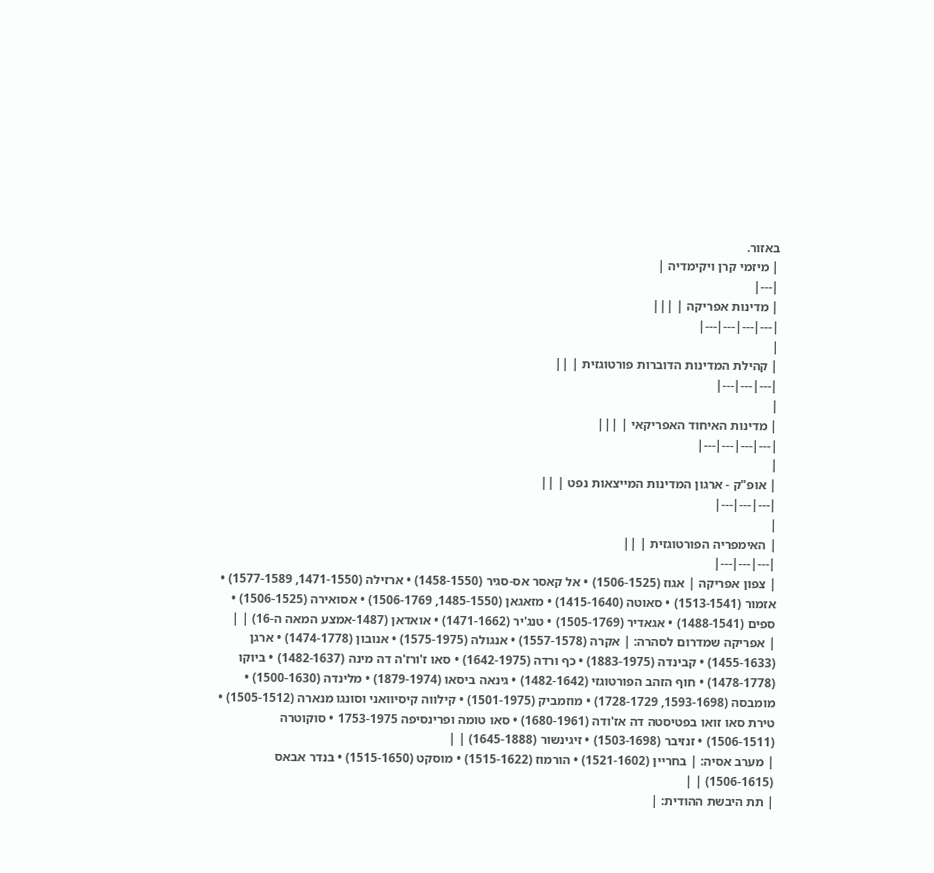באזור.
| מיזמי קרן ויקימדיה |
|---|
| מדינות אפריקה | |||
|---|---|---|---|
|
| קהילת המדינות הדוברות פורטוגזית | ||
|---|---|---|
|
| מדינות האיחוד האפריקאי | |||
|---|---|---|---|
|
| אופ"ק - ארגון המדינות המייצאות נפט | ||
|---|---|---|
|
| האימפריה הפורטוגזית | ||
|---|---|---|
| צפון אפריקה | אגוז (1506-1525) • אל קאסר אס-סגיר (1458-1550) • ארזילה (1471-1550, 1577-1589) • אזמור (1513-1541) • סאוטה (1415-1640) • מזאגאן (1485-1550, 1506-1769) • אסואירה (1506-1525) • ספים (1488-1541) • אגאדיר (1505-1769) • טנג'יר (1471-1662) • אואדאן (1487-אמצע המאה ה-16) | |
| אפריקה שמדרום לסהרה: | אקרה (1557-1578) • אנגולה (1575-1975) • אנובון (1474-1778) • ארגן (1455-1633) • קבינדה (1883-1975) • כף ורדה (1642-1975) • סאו ז'ורז'ה דה מינה (1482-1637) • ביוקו (1478-1778) • חוף הזהב הפורטוגזי (1482-1642) • גינאה ביסאו (1879-1974) • מלינדה (1500-1630) • מומבסה (1593-1698, 1728-1729) • מוזמביק (1501-1975) • קילווה קיסיוואני וסונגו מנארה (1505-1512) • טירת סאו זואו בפטיסטה דה אז'ודה (1680-1961) • סאו טומה ופרינסיפה 1753-1975 • סוקוטרה (1506-1511) • זנזיבר (1503-1698) • זיגינשור (1645-1888) | |
| מערב אסיה: | בחריין (1521-1602) • הורמוז (1515-1622) • מוסקט (1515-1650) • בנדר אבאס (1506-1615) | |
| תת היבשת ההודית: |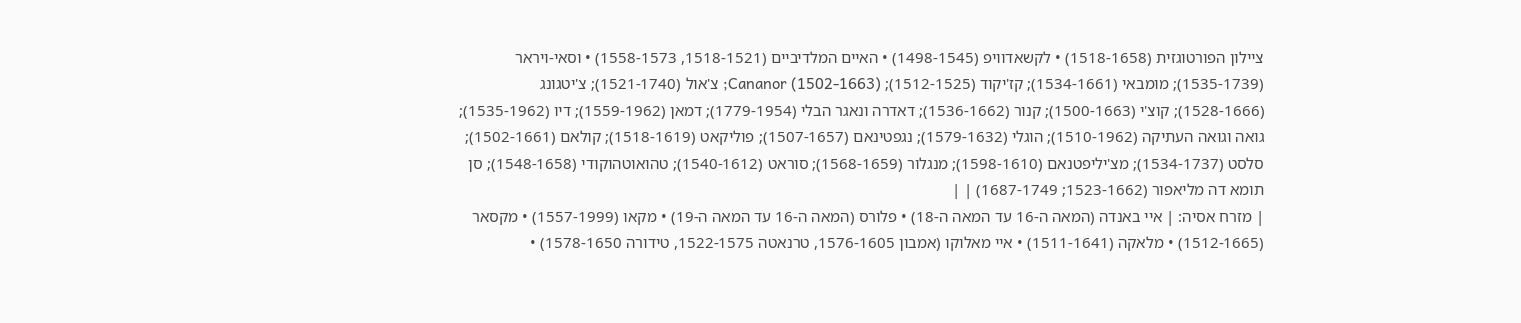ציילון הפורטוגזית (1518-1658) • לקשאדוויפ (1498-1545) • האיים המלדיביים (1518-1521, 1558-1573) • וסאי-ויראר (1535-1739); מומבאי (1534-1661); קז'יקוד (1512-1525); Cananor (1502-1663); צ'אול (1521-1740); צ'יטגונג (1528-1666); קוצ'י (1500-1663); קנור (1536-1662); דאדרה ונאגר הבלי (1779-1954); דמאן (1559-1962); דיו (1535-1962); גואה וגואה העתיקה (1510-1962); הוגלי (1579-1632); נגפטינאם (1507-1657); פוליקאט (1518-1619); קולאם (1502-1661); סלסט (1534-1737); מצ'יליפטנאם (1598-1610); מנגלור (1568-1659); סוראט (1540-1612); טהואוטהוקודי (1548-1658); סן תומא דה מליאפור (1523-1662; 1687-1749) | |
| מזרח אסיה: | איי באנדה (המאה ה-16 עד המאה ה-18) • פלורס (המאה ה-16 עד המאה ה-19) • מקאו (1557-1999) • מקסאר (1512-1665) • מלאקה (1511-1641) • איי מאלוקו (אמבון 1576-1605, טרנאטה 1522-1575, טידורה 1578-1650) •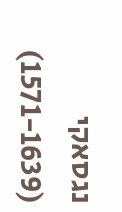נגסאקי (1571-1639)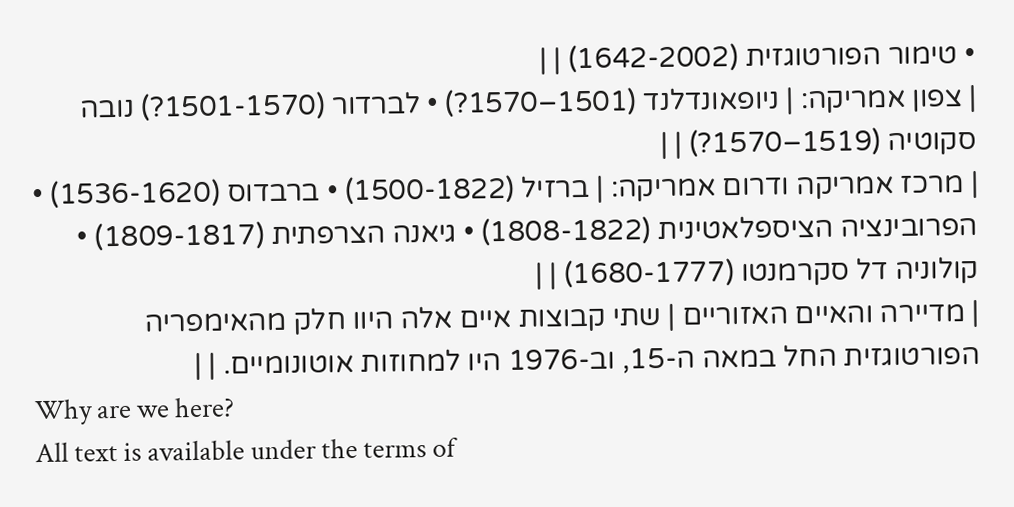• טימור הפורטוגזית (1642-2002) | |
| צפון אמריקה: | ניופאונדלנד (1501–1570?) • לברדור (1501-1570?) נובה סקוטיה (1519–1570?) | |
| מרכז אמריקה ודרום אמריקה: | ברזיל (1500-1822) • ברבדוס (1536-1620) • הפרובינציה הציספלאטינית (1808-1822) • גיאנה הצרפתית (1809-1817) • קולוניה דל סקרמנטו (1680-1777) | |
| מדיירה והאיים האזוריים | שתי קבוצות איים אלה היוו חלק מהאימפריה הפורטוגזית החל במאה ה-15, וב-1976 היו למחוזות אוטונומיים. | |
Why are we here?
All text is available under the terms of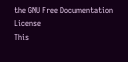the GNU Free Documentation License
This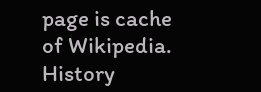page is cache of Wikipedia. History